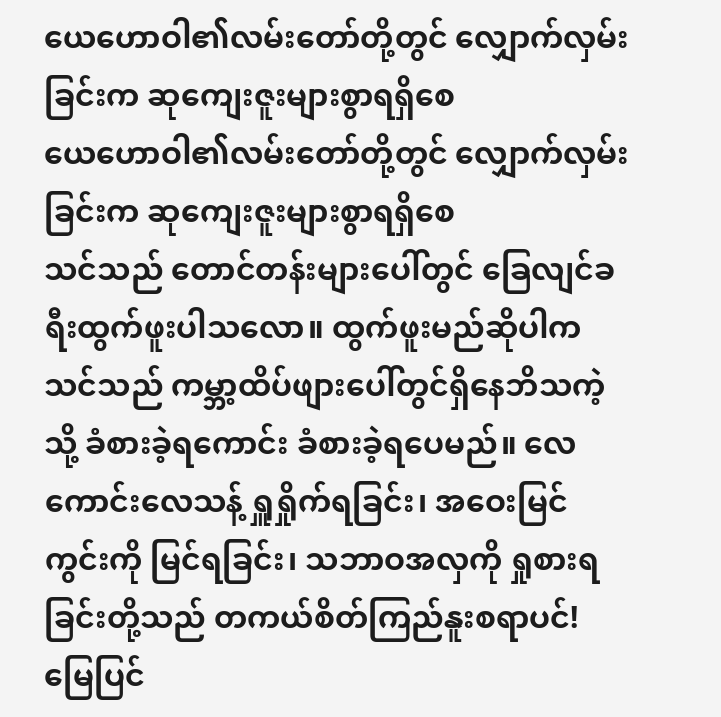ယေဟောဝါ၏လမ်းတော်တို့တွင် လျှောက်လှမ်းခြင်းက ဆုကျေးဇူးများစွာရရှိစေ
ယေဟောဝါ၏လမ်းတော်တို့တွင် လျှောက်လှမ်းခြင်းက ဆုကျေးဇူးများစွာရရှိစေ
သင်သည် တောင်တန်းများပေါ်တွင် ခြေလျင်ခရီးထွက်ဖူးပါသလော။ ထွက်ဖူးမည်ဆိုပါက သင်သည် ကမ္ဘာ့ထိပ်ဖျားပေါ်တွင်ရှိနေဘိသကဲ့သို့ ခံစားခဲ့ရကောင်း ခံစားခဲ့ရပေမည်။ လေကောင်းလေသန့် ရှူရှိုက်ရခြင်း၊ အဝေးမြင်ကွင်းကို မြင်ရခြင်း၊ သဘာဝအလှကို ရှုစားရခြင်းတို့သည် တကယ်စိတ်ကြည်နူးစရာပင်! မြေပြင်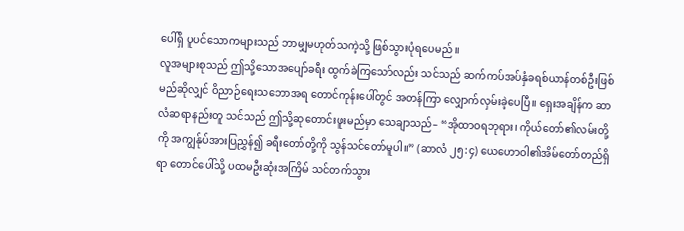ပေါ်ရှိ ပူပင်သောကများသည် ဘာမျှမဟုတ်သကဲ့သို့ ဖြစ်သွားပုံရပေမည်။
လူအများစုသည် ဤသို့သောအပျော်ခရီး ထွက်ခဲကြသော်လည်း သင်သည် ဆက်ကပ်အပ်နှံခရစ်ယာန်တစ်ဦးဖြစ်မည်ဆိုလျှင် ဝိညာဉ်ရေးသဘောအရ တောင်ကုန်းပေါ်တွင် အတန်ကြာ လျှောက်လှမ်းခဲ့ပေပြီ။ ရှေးအချိန်က ဆာလံဆရာနည်းတူ သင်သည် ဤသို့ဆုတောင်းဖူးမည်မှာ သေချာသည်– “အိုထာဝရဘုရား၊ ကိုယ်တော်၏လမ်းတို့ကို အကျွန်ုပ်အားပြညွှန်၍ ခရီးတော်တို့ကို သွန်သင်တော်မူပါ။” (ဆာလံ ၂၅:၄) ယေဟောဝါ၏အိမ်တော်တည်ရှိရာ တောင်ပေါ်သို့ ပထမဦးဆုံးအကြိမ် သင်တက်သွား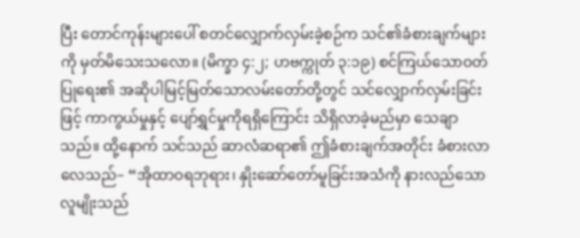ပြီး တောင်ကုန်းများပေါ် စတင်လျှောက်လှမ်းခဲ့စဉ်က သင်၏ခံစားချက်များကို မှတ်မိသေးသလော။ (မိက္ခာ ၄:၂; ဟဗက္ကုတ် ၃:၁၉) စင်ကြယ်သောဝတ်ပြုရေး၏ အဆိုပါမြင့်မြတ်သောလမ်းတော်တို့တွင် သင်လျှောက်လှမ်းခြင်းဖြင့် ကာကွယ်မှုနှင့် ပျော်ရွှင်မှုကိုရရှိကြောင်း သိရှိလာခဲ့မည်မှာ သေချာသည်။ ထို့နောက် သင်သည် ဆာလံဆရာ၏ ဤခံစားချက်အတိုင်း ခံစားလာလေသည်– “အိုထာဝရဘုရား၊ နှိုးဆော်တော်မူခြင်းအသံကို နားလည်သောလူမျိုးသည်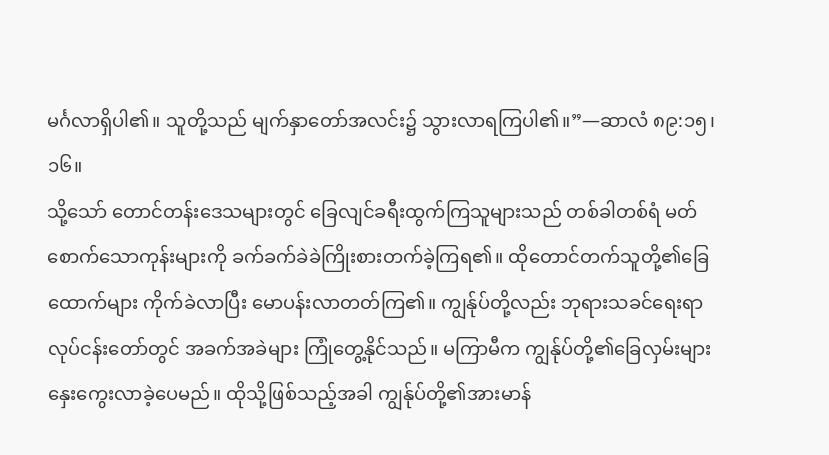မင်္ဂလာရှိပါ၏။ သူတို့သည် မျက်နှာတော်အလင်း၌ သွားလာရကြပါ၏။”—ဆာလံ ၈၉:၁၅၊ ၁၆။
သို့သော် တောင်တန်းဒေသများတွင် ခြေလျင်ခရီးထွက်ကြသူများသည် တစ်ခါတစ်ရံ မတ်စောက်သောကုန်းများကို ခက်ခက်ခဲခဲကြိုးစားတက်ခဲ့ကြရ၏။ ထိုတောင်တက်သူတို့၏ခြေထောက်များ ကိုက်ခဲလာပြီး မောပန်းလာတတ်ကြ၏။ ကျွန်ုပ်တို့လည်း ဘုရားသခင်ရေးရာလုပ်ငန်းတော်တွင် အခက်အခဲများ ကြုံတွေ့နိုင်သည်။ မကြာမီက ကျွန်ုပ်တို့၏ခြေလှမ်းများ နှေးကွေးလာခဲ့ပေမည်။ ထိုသို့ဖြစ်သည့်အခါ ကျွန်ုပ်တို့၏အားမာန်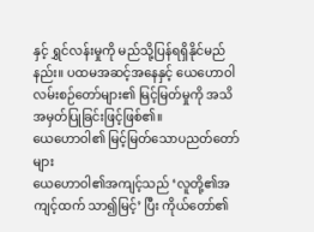နှင့် ရွှင်လန်းမှုကို မည်သို့ပြန်ရရှိနိုင်မည်နည်း။ ပထမအဆင့်အနေနှင့် ယေဟောဝါလမ်းစဉ်တော်များ၏ မြင့်မြတ်မှုကို အသိအမှတ်ပြုခြင်းဖြင့်ဖြစ်၏။
ယေဟောဝါ၏ မြင့်မြတ်သောပညတ်တော်များ
ယေဟောဝါ၏အကျင့်သည် ‘လူတို့၏အကျင့်ထက် သာ၍မြင့်’ ပြီး ကိုယ်တော်၏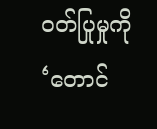ဝတ်ပြုမှုကို ‘တောင်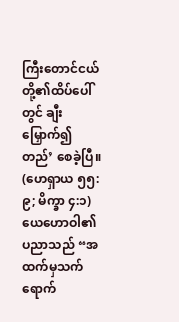ကြီးတောင်ငယ်တို့၏ထိပ်ပေါ်တွင် ချီးမြှောက်၍တည်’ စေခဲ့ပြီ။ (ဟေရှာယ ၅၅:၉; မိက္ခာ ၄:၁) ယေဟောဝါ၏ပညာသည် “အထက်မှသက်ရောက်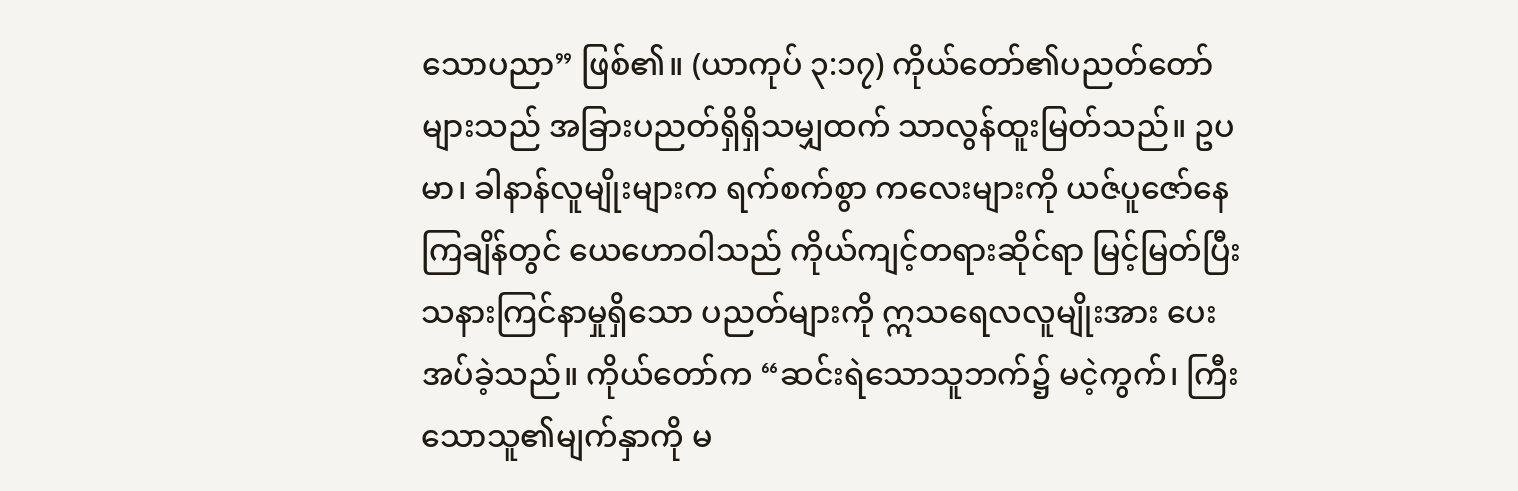သောပညာ” ဖြစ်၏။ (ယာကုပ် ၃:၁၇) ကိုယ်တော်၏ပညတ်တော်များသည် အခြားပညတ်ရှိရှိသမျှထက် သာလွန်ထူးမြတ်သည်။ ဥပမာ၊ ခါနာန်လူမျိုးများက ရက်စက်စွာ ကလေးများကို ယဇ်ပူဇော်နေကြချိန်တွင် ယေဟောဝါသည် ကိုယ်ကျင့်တရားဆိုင်ရာ မြင့်မြတ်ပြီး သနားကြင်နာမှုရှိသော ပညတ်များကို ဣသရေလလူမျိုးအား ပေးအပ်ခဲ့သည်။ ကိုယ်တော်က “ဆင်းရဲသောသူဘက်၌ မငဲ့ကွက်၊ ကြီးသောသူ၏မျက်နှာကို မ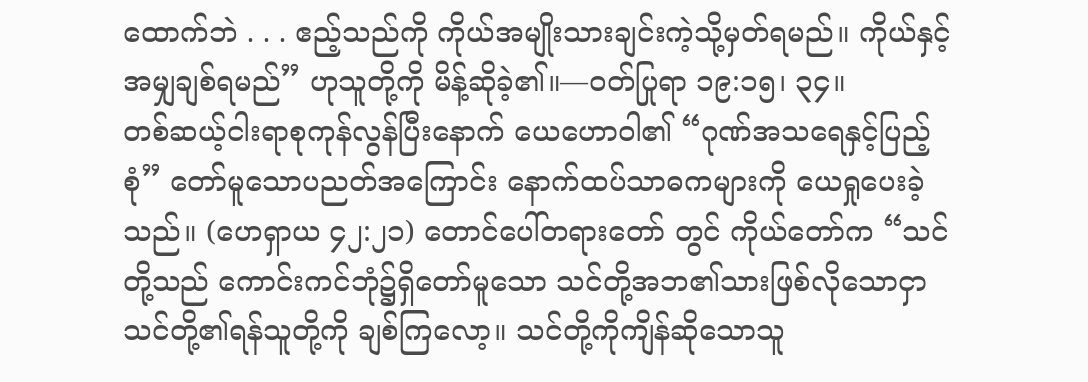ထောက်ဘဲ . . . ဧည့်သည်ကို ကိုယ်အမျိုးသားချင်းကဲ့သို့မှတ်ရမည်။ ကိုယ်နှင့်အမျှချစ်ရမည်” ဟုသူတို့ကို မိန့်ဆိုခဲ့၏။—ဝတ်ပြုရာ ၁၉:၁၅၊ ၃၄။
တစ်ဆယ့်ငါးရာစုကုန်လွန်ပြီးနောက် ယေဟောဝါ၏ “ဂုဏ်အသရေနှင့်ပြည့်စုံ” တော်မူသောပညတ်အကြောင်း နောက်ထပ်သာဓကများကို ယေရှုပေးခဲ့သည်။ (ဟေရှာယ ၄၂:၂၁) တောင်ပေါ်တရားတော် တွင် ကိုယ်တော်က “သင်တို့သည် ကောင်းကင်ဘုံ၌ရှိတော်မူသော သင်တို့အဘ၏သားဖြစ်လိုသောငှာ သင်တို့၏ရန်သူတို့ကို ချစ်ကြလော့။ သင်တို့ကိုကျိန်ဆိုသောသူ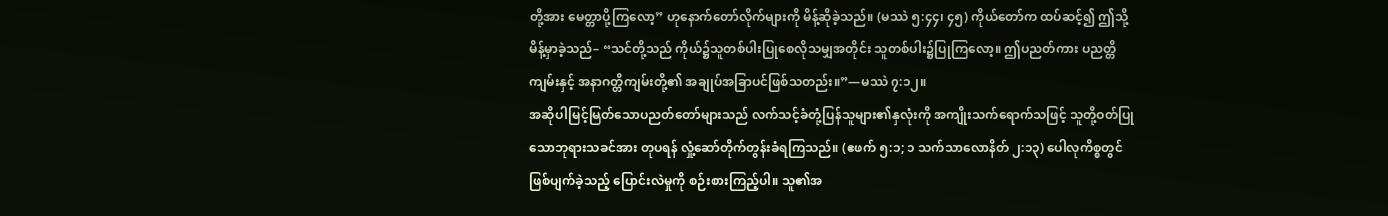တို့အား မေတ္တာပို့ကြလော့” ဟုနောက်တော်လိုက်များကို မိန့်ဆိုခဲ့သည်။ (မဿဲ ၅:၄၄၊ ၄၅) ကိုယ်တော်က ထပ်ဆင့်၍ ဤသို့မိန့်မှာခဲ့သည်– “သင်တို့သည် ကိုယ်၌သူတစ်ပါးပြုစေလိုသမျှအတိုင်း သူတစ်ပါး၌ပြုကြလော့။ ဤပညတ်ကား ပညတ္တိကျမ်းနှင့် အနာဂတ္တိကျမ်းတို့၏ အချုပ်အခြာပင်ဖြစ်သတည်း။”—မဿဲ ၇:၁၂။
အဆိုပါမြင့်မြတ်သောပညတ်တော်များသည် လက်သင့်ခံတုံ့ပြန်သူများ၏နှလုံးကို အကျိုးသက်ရောက်သဖြင့် သူတို့ဝတ်ပြုသောဘုရားသခင်အား တုပရန် လှုံ့ဆော်တိုက်တွန်းခံရကြသည်။ (ဧဖက် ၅:၁; ၁ သက်သာလောနိတ် ၂:၁၃) ပေါလုကိစ္စတွင် ဖြစ်ပျက်ခဲ့သည့် ပြောင်းလဲမှုကို စဉ်းစားကြည့်ပါ။ သူ၏အ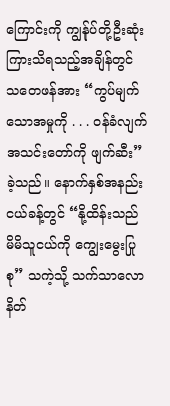ကြောင်းကို ကျွန်ုပ်တို့ဦးဆုံးကြားသိရသည့်အချိန်တွင် သတေဖန်အား “ကွပ်မျက်သောအမှုကို . . . ဝန်ခံလျက် အသင်းတော်ကို ဖျက်ဆီး” ခဲ့သည်။ နောက်နှစ်အနည်းငယ်ခန့်တွင် “နို့ထိန်းသည် မိမိသူငယ်ကို ကျွေးမွေးပြုစု” သကဲ့သို့ သက်သာလောနိတ်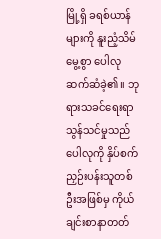မြို့ရှိ ခရစ်ယာန်များကို နူးညံ့သိမ်မွေ့စွာ ပေါလုဆက်ဆံခဲ့၏။ ဘုရားသခင်ရေးရာသွန်သင်မှုသည် ပေါလုကို နှိပ်စက်ညှဉ်းပန်းသူတစ်ဦးအဖြစ်မှ ကိုယ်ချင်းစာနာတတ်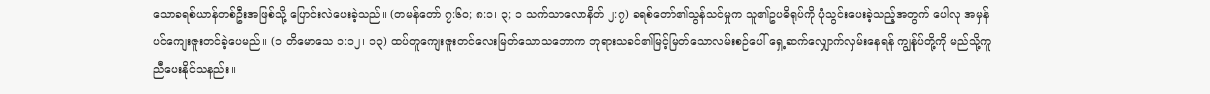သောခရစ်ယာန်တစ်ဦးအဖြစ်သို့ ပြောင်းလဲပေးခဲ့သည်။ (တမန်တော် ၇:၆၀; ၈:၁၊ ၃; ၁ သက်သာလောနိတ် ၂:၇) ခရစ်တော်၏သွန်သင်မှုက သူ၏ဥပဓိရုပ်ကို ပုံသွင်းပေးခဲ့သည့်အတွက် ပေါလု အမှန်ပင်ကျေးဇူးတင်ခဲ့ပေမည်။ (၁ တိမောသေ ၁:၁၂၊ ၁၃) ထပ်တူကျေးဇူးတင်လေးမြတ်သောသဘောက ဘုရားသခင်၏မြင့်မြတ်သောလမ်းစဉ်ပေါ် ရှေ့ဆက်လျှောက်လှမ်းနေရန် ကျွန်ုပ်တို့ကို မည်သို့ကူညီပေးနိုင်သနည်း။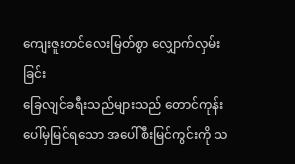ကျေးဇူးတင်လေးမြတ်စွာ လျှောက်လှမ်းခြင်း
ခြေလျင်ခရီးသည်များသည် တောင်ကုန်းပေါ်မှမြင်ရသော အပေါ်စီးမြင်ကွင်းကို သ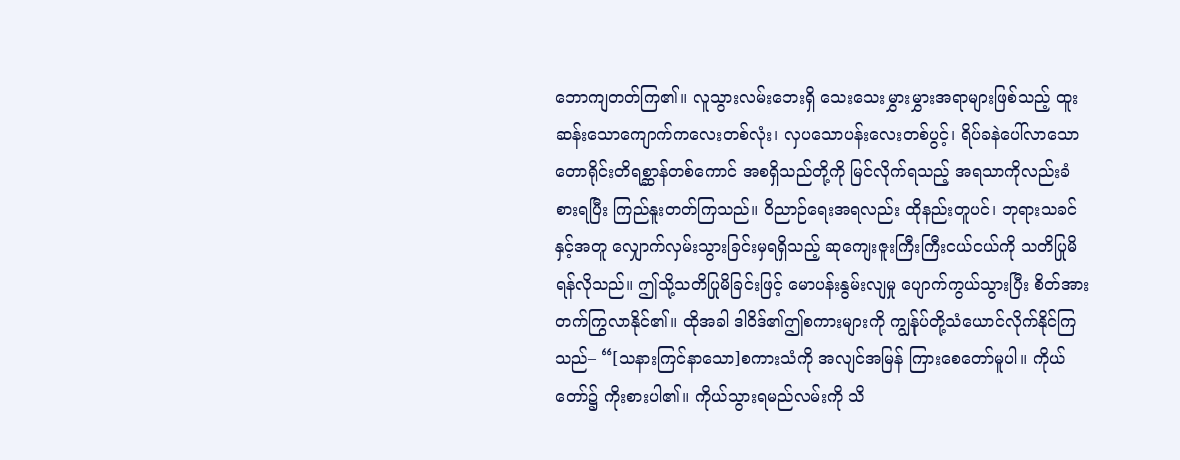ဘောကျတတ်ကြ၏။ လူသွားလမ်းဘေးရှိ သေးသေးမွှားမွှားအရာများဖြစ်သည့် ထူးဆန်းသောကျောက်ကလေးတစ်လုံး၊ လှပသောပန်းလေးတစ်ပွင့်၊ ရိပ်ခနဲပေါ်လာသော တောရိုင်းတိရစ္ဆာန်တစ်ကောင် အစရှိသည်တို့ကို မြင်လိုက်ရသည့် အရသာကိုလည်းခံစားရပြီး ကြည်နူးတတ်ကြသည်။ ဝိညာဉ်ရေးအရလည်း ထိုနည်းတူပင်၊ ဘုရားသခင်နှင့်အတူ လျှောက်လှမ်းသွားခြင်းမှရရှိသည့် ဆုကျေးဇူးကြီးကြီးငယ်ငယ်ကို သတိပြုမိရန်လိုသည်။ ဤသို့သတိပြုမိခြင်းဖြင့် မောပန်းနွမ်းလျမှု ပျောက်ကွယ်သွားပြီး စိတ်အားတက်ကြွလာနိုင်၏။ ထိုအခါ ဒါဝိဒ်၏ဤစကားများကို ကျွန်ုပ်တို့သံယောင်လိုက်နိုင်ကြသည်– “[သနားကြင်နာသော]စကားသံကို အလျင်အမြန် ကြားစေတော်မူပါ။ ကိုယ်တော်၌ ကိုးစားပါ၏။ ကိုယ်သွားရမည်လမ်းကို သိ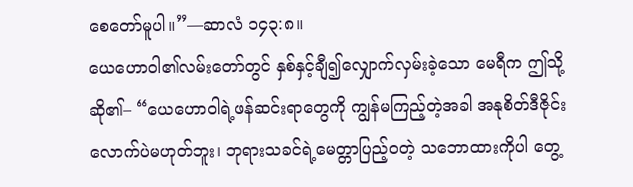စေတော်မူပါ။”—ဆာလံ ၁၄၃:၈။
ယေဟောဝါ၏လမ်းတော်တွင် နှစ်နှင့်ချီ၍လျှောက်လှမ်းခဲ့သော မေရီက ဤသို့ဆို၏– “ယေဟောဝါရဲ့ဖန်ဆင်းရာတွေကို ကျွန်မကြည့်တဲ့အခါ အနုစိတ်ဒီဇိုင်းလောက်ပဲမဟုတ်ဘူး၊ ဘုရားသခင်ရဲ့မေတ္တာပြည့်ဝတဲ့ သဘောထားကိုပါ တွေ့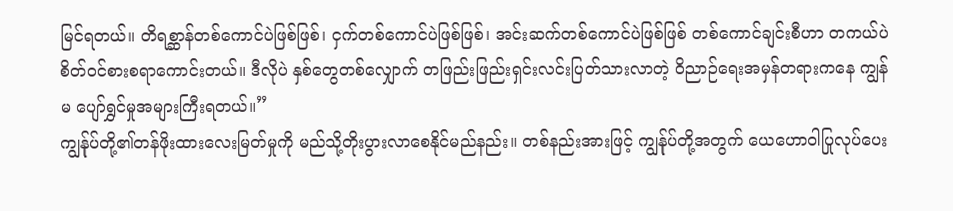မြင်ရတယ်။ တိရစ္ဆာန်တစ်ကောင်ပဲဖြစ်ဖြစ်၊ ငှက်တစ်ကောင်ပဲဖြစ်ဖြစ်၊ အင်းဆက်တစ်ကောင်ပဲဖြစ်ဖြစ် တစ်ကောင်ချင်းစီဟာ တကယ်ပဲစိတ်ဝင်စားစရာကောင်းတယ်။ ဒီလိုပဲ နှစ်တွေတစ်လျှောက် တဖြည်းဖြည်းရှင်းလင်းပြတ်သားလာတဲ့ ဝိညာဉ်ရေးအမှန်တရားကနေ ကျွန်မ ပျော်ရွှင်မှုအများကြီးရတယ်။”
ကျွန်ုပ်တို့၏တန်ဖိုးထားလေးမြတ်မှုကို မည်သို့တိုးပွားလာစေနိုင်မည်နည်း။ တစ်နည်းအားဖြင့် ကျွန်ုပ်တို့အတွက် ယေဟောဝါပြုလုပ်ပေး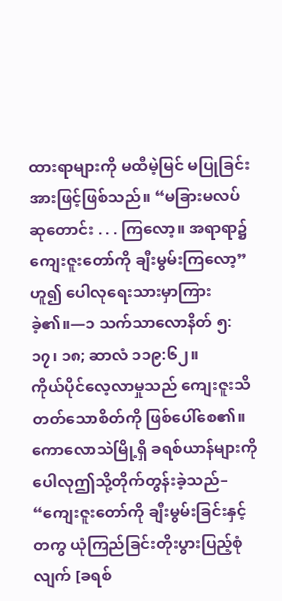ထားရာများကို မထီမဲ့မြင် မပြုခြင်းအားဖြင့်ဖြစ်သည်။ “မခြားမလပ်ဆုတောင်း . . . ကြလော့။ အရာရာ၌ ကျေးဇူးတော်ကို ချီးမွမ်းကြလော့” ဟူ၍ ပေါလုရေးသားမှာကြားခဲ့၏။—၁ သက်သာလောနိတ် ၅:၁၇၊ ၁၈; ဆာလံ ၁၁၉:၆၂။
ကိုယ်ပိုင်လေ့လာမှုသည် ကျေးဇူးသိတတ်သောစိတ်ကို ဖြစ်ပေါ်စေ၏။ ကောလောသဲမြို့ရှိ ခရစ်ယာန်များကို ပေါလုဤသို့တိုက်တွန်းခဲ့သည်– “ကျေးဇူးတော်ကို ချီးမွမ်းခြင်းနှင့်တကွ ယုံကြည်ခြင်းတိုးပွားပြည့်စုံလျက် [ခရစ်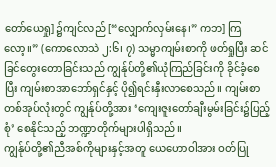တော်ယေရှု] ၌ကျင်လည် [“လျှောက်လှမ်းနေ၊” ကဘ] ကြလော့။” (ကောလောသဲ ၂:၆၊ ၇) သမ္မာကျမ်းစာကို ဖတ်ရှုပြီး ဆင်ခြင်တွေးတောခြင်းသည် ကျွန်ုပ်တို့၏ယုံကြည်ခြင်းကို ခိုင်ခံ့စေပြီး ကျမ်းစာအာဘော်ရှင်နှင့် ပို၍ရင်းနှီးလာစေသည်။ ကျမ်းစာတစ်အုပ်လုံးတွင် ကျွန်ုပ်တို့အား ‘ကျေးဇူးတော်ချီးမွမ်းခြင်း၌ပြည့်စုံ’ စေနိုင်သည့် ဘဏ္ဍာတိုက်များပါရှိသည်။
ကျွန်ုပ်တို့၏ညီအစ်ကိုများနှင့်အတူ ယေဟောဝါအား ဝတ်ပြု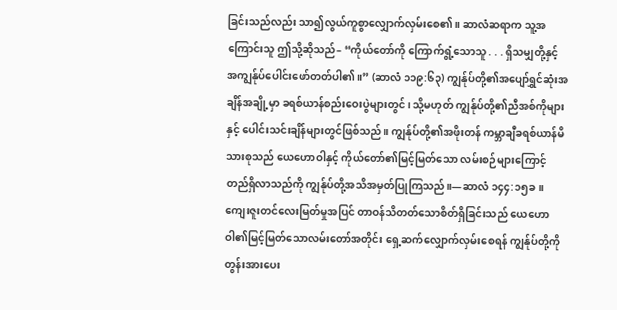ခြင်းသည်လည်း သာ၍လွယ်ကူစွာလျှောက်လှမ်းစေ၏။ ဆာလံဆရာက သူ့အကြောင်းသူ ဤသို့ဆိုသည်– “ကိုယ်တော်ကို ကြောက်ရွံ့သောသူ . . . ရှိသမျှတို့နှင့် အကျွန်ုပ်ပေါင်းဖော်တတ်ပါ၏။” (ဆာလံ ၁၁၉:၆၃) ကျွန်ုပ်တို့၏အပျော်ရွှင်ဆုံးအချိန်အချို့မှာ ခရစ်ယာန်စည်းဝေးပွဲများတွင်၊ သို့မဟုတ် ကျွန်ုပ်တို့၏ညီအစ်ကိုများနှင့် ပေါင်းသင်းချိန်များတွင်ဖြစ်သည်။ ကျွန်ုပ်တို့၏အဖိုးတန် ကမ္ဘာချီခရစ်ယာန်မိသားစုသည် ယေဟောဝါနှင့် ကိုယ်တော်၏မြင့်မြတ်သော လမ်းစဉ်များကြောင့် တည်ရှိလာသည်ကို ကျွန်ုပ်တို့အသိအမှတ်ပြုကြသည်။—ဆာလံ ၁၄၄:၁၅ခ။
ကျေးဇူးတင်လေးမြတ်မှုအပြင် တာဝန်သိတတ်သောစိတ်ရှိခြင်းသည် ယေဟောဝါ၏မြင့်မြတ်သောလမ်းတော်အတိုင်း ရှေ့ဆက်လျှောက်လှမ်းစေရန် ကျွန်ုပ်တို့ကို တွန်းအားပေး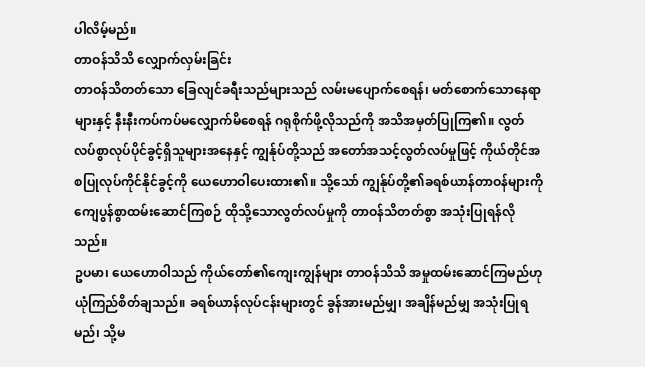ပါလိမ့်မည်။
တာဝန်သိသိ လျှောက်လှမ်းခြင်း
တာဝန်သိတတ်သော ခြေလျင်ခရီးသည်များသည် လမ်းမပျောက်စေရန်၊ မတ်စောက်သောနေရာများနှင့် နီးနီးကပ်ကပ်မလျှောက်မိစေရန် ဂရုစိုက်ဖို့လိုသည်ကို အသိအမှတ်ပြုကြ၏။ လွတ်လပ်စွာလုပ်ပိုင်ခွင့်ရှိသူများအနေနှင့် ကျွန်ုပ်တို့သည် အတော်အသင့်လွတ်လပ်မှုဖြင့် ကိုယ်တိုင်အစပြုလုပ်ကိုင်နိုင်ခွင့်ကို ယေဟောဝါပေးထား၏။ သို့သော် ကျွန်ုပ်တို့၏ခရစ်ယာန်တာဝန်များကို ကျေပွန်စွာထမ်းဆောင်ကြစဉ် ထိုသို့သောလွတ်လပ်မှုကို တာဝန်သိတတ်စွာ အသုံးပြုရန်လိုသည်။
ဥပမာ၊ ယေဟောဝါသည် ကိုယ်တော်၏ကျေးကျွန်များ တာဝန်သိသိ အမှုထမ်းဆောင်ကြမည်ဟု ယုံကြည်စိတ်ချသည်။ ခရစ်ယာန်လုပ်ငန်းများတွင် ခွန်အားမည်မျှ၊ အချိန်မည်မျှ အသုံးပြုရမည်၊ သို့မ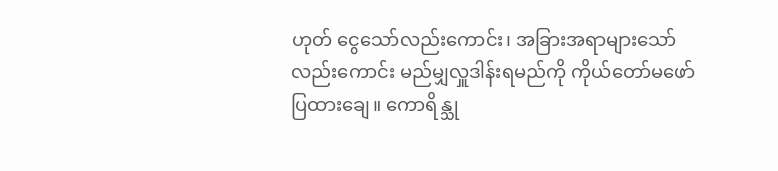ဟုတ် ငွေသော်လည်းကောင်း၊ အခြားအရာများသော်လည်းကောင်း မည်မျှလှူဒါန်းရမည်ကို ကိုယ်တော်မဖော်ပြထားချေ။ ကောရိန္သု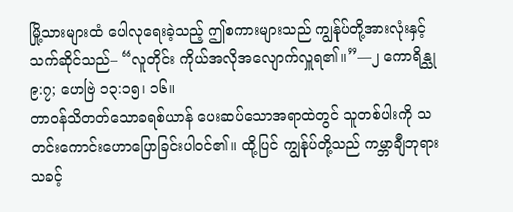မြို့သားများထံ ပေါလုရေးခဲ့သည့် ဤစကားများသည် ကျွန်ုပ်တို့အားလုံးနှင့်သက်ဆိုင်သည်– “လူတိုင်း ကိုယ်အလိုအလျောက်လှူရ၏။”—၂ ကောရိန္သု ၉:၇; ဟေဗြဲ ၁၃:၁၅၊ ၁၆။
တာဝန်သိတတ်သောခရစ်ယာန် ပေးဆပ်သောအရာထဲတွင် သူတစ်ပါးကို သတင်းကောင်းဟောပြောခြင်းပါဝင်၏။ ထို့ပြင် ကျွန်ုပ်တို့သည် ကမ္ဘာချီဘုရားသခင့်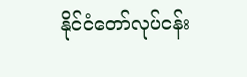နိုင်ငံတော်လုပ်ငန်း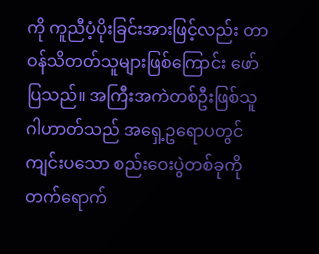ကို ကူညီပံ့ပိုးခြင်းအားဖြင့်လည်း တာဝန်သိတတ်သူများဖြစ်ကြောင်း ဖော်ပြသည်။ အကြီးအကဲတစ်ဦးဖြစ်သူ ဂါဟာတ်သည် အရှေ့ဥရောပတွင်ကျင်းပသော စည်းဝေးပွဲတစ်ခုကို တက်ရောက်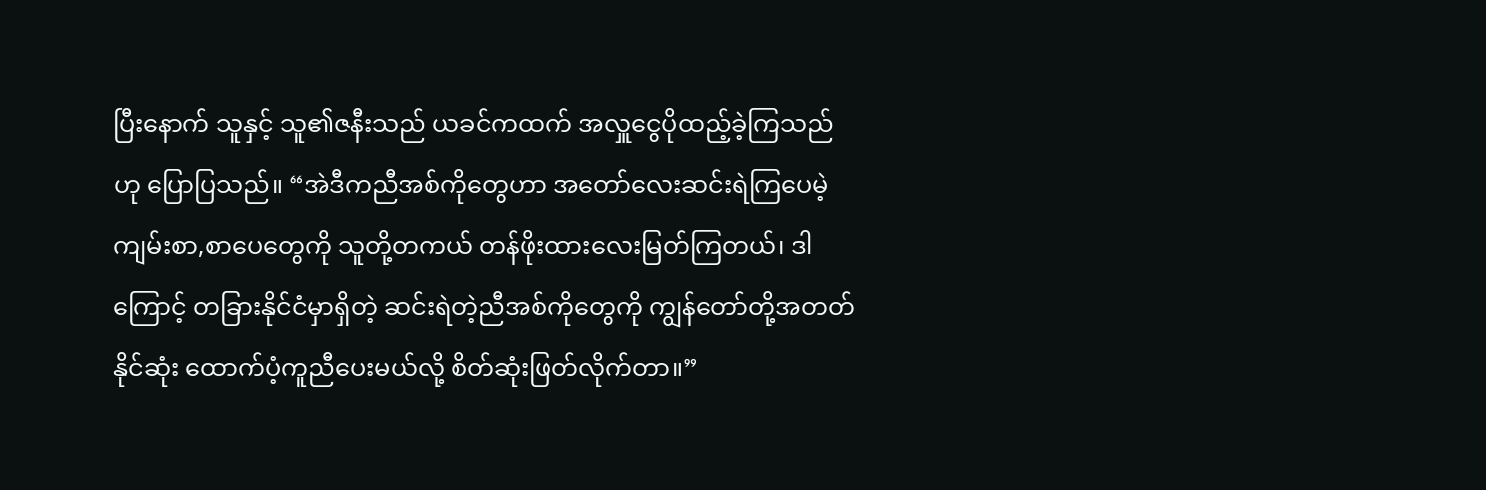ပြီးနောက် သူနှင့် သူ၏ဇနီးသည် ယခင်ကထက် အလှူငွေပိုထည့်ခဲ့ကြသည်ဟု ပြောပြသည်။ “အဲဒီကညီအစ်ကိုတွေဟာ အတော်လေးဆင်းရဲကြပေမဲ့ ကျမ်းစာ,စာပေတွေကို သူတို့တကယ် တန်ဖိုးထားလေးမြတ်ကြတယ်၊ ဒါကြောင့် တခြားနိုင်ငံမှာရှိတဲ့ ဆင်းရဲတဲ့ညီအစ်ကိုတွေကို ကျွန်တော်တို့အတတ်နိုင်ဆုံး ထောက်ပံ့ကူညီပေးမယ်လို့ စိတ်ဆုံးဖြတ်လိုက်တာ။”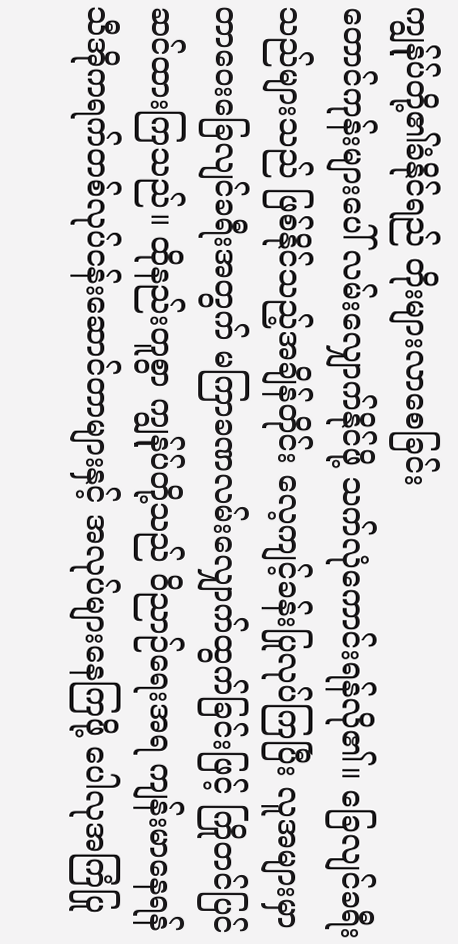ကျွန်ုပ်တို့၏ခံနိုင်ရည် တိုးများလာစေခြင်း
တောင်ကုန်းများပေါ် လမ်းလျှောက်နိုင်ဖို့ သက်လုံကောင်းရန်လို၏။ ခြေလျင်ခရီးသည်များသည် ဖြစ်နိုင်သည့်အချိန်တိုင်း လေ့ကျင့်ခန်းပြုလုပ်ကြပြီး လူအများမှာ တာဝေးခြေလျင်ခရီးအတွက် မကြာခဏလမ်းလျှောက်ထွက်ခြင်းဖြင့် ကြိုတင်ပြင်ဆင်ထားကြသည်။ ထိုနည်းတူစွာ ကျွန်ုပ်တို့သည် ဝိညာဉ်ရေးအရ ကျန်းမာနေရန် သီအိုကရက်တစ်လုပ်ငန်းဆောင်တာများနှင့် အလုပ်များနေကြဖို့ ပေါလုအကြံပြု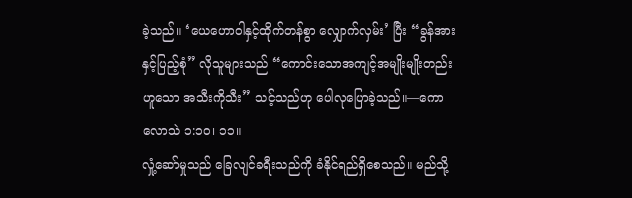ခဲ့သည်။ ‘ယေဟောဝါနှင့်ထိုက်တန်စွာ လျှောက်လှမ်း’ ပြီး “ခွန်အားနှင့်ပြည့်စုံ” လိုသူများသည် “ကောင်းသောအကျင့်အမျိုးမျိုးတည်းဟူသော အသီးကိုသီး” သင့်သည်ဟု ပေါလုပြောခဲ့သည်။—ကောလောသဲ ၁:၁၀၊ ၁၁။
လှုံ့ဆော်မှုသည် ခြေလျင်ခရီးသည်ကို ခံနိုင်ရည်ရှိစေသည်။ မည်သို့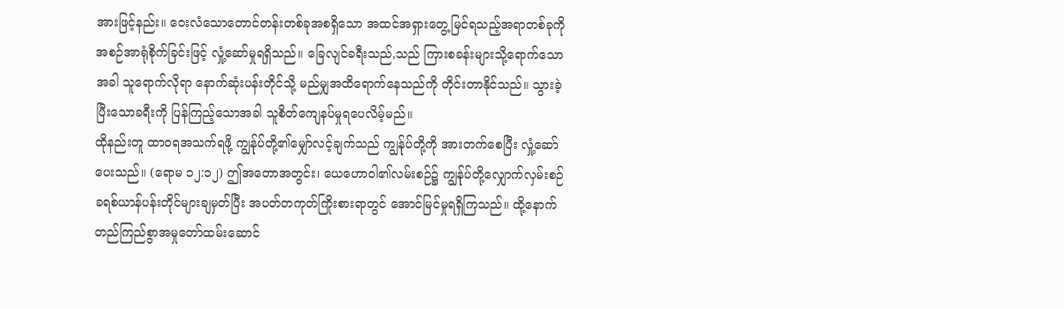အားဖြင့်နည်း။ ဝေးလံသောတောင်တန်းတစ်ခုအစရှိသော အထင်အရှားတွေ့မြင်ရသည့်အရာတစ်ခုကို အစဉ်အာရုံစိုက်ခြင်းဖြင့် လှုံ့ဆော်မှုရရှိသည်။ ခြေလျင်ခရီးသည်,သည် ကြားစခန်းများသို့ရောက်သောအခါ သူရောက်လိုရာ နောက်ဆုံးပန်းတိုင်သို့ မည်မျှအထိရောက်နေသည်ကို တိုင်းတာနိုင်သည်။ သွားခဲ့ပြီးသောခရီးကို ပြန်ကြည့်သောအခါ သူစိတ်ကျေနပ်မှုရပေလိမ့်မည်။
ထိုနည်းတူ ထာဝရအသက်ရဖို့ ကျွန်ုပ်တို့၏မျှော်လင့်ချက်သည် ကျွန်ုပ်တို့ကို အားတက်စေပြီး လှုံ့ဆော်ပေးသည်။ (ရောမ ၁၂:၁၂) ဤအတောအတွင်း၊ ယေဟောဝါ၏လမ်းစဉ်၌ ကျွန်ုပ်တို့လျှောက်လှမ်းစဉ် ခရစ်ယာန်ပန်းတိုင်များချမှတ်ပြီး အပတ်တကုတ်ကြိုးစားရာတွင် အောင်မြင်မှုရရှိကြသည်။ ထို့နောက် တည်ကြည်စွာအမှုတော်ထမ်းဆောင်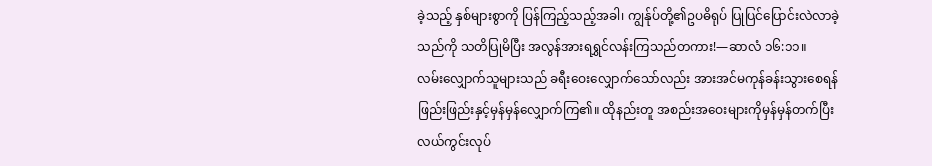ခဲ့သည့် နှစ်များစွာကို ပြန်ကြည့်သည့်အခါ၊ ကျွန်ုပ်တို့၏ဥပဓိရုပ် ပြုပြင်ပြောင်းလဲလာခဲ့သည်ကို သတိပြုမိပြီး အလွန်အားရရွှင်လန်းကြသည်တကား!—ဆာလံ ၁၆:၁၁။
လမ်းလျှောက်သူများသည် ခရီးဝေးလျှောက်သော်လည်း အားအင်မကုန်ခန်းသွားစေရန် ဖြည်းဖြည်းနှင့်မှန်မှန်လျှောက်ကြ၏။ ထိုနည်းတူ အစည်းအဝေးများကိုမှန်မှန်တက်ပြီး လယ်ကွင်းလုပ်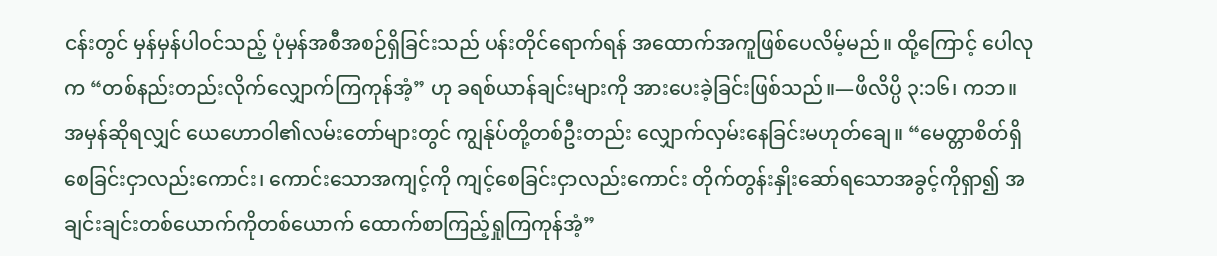ငန်းတွင် မှန်မှန်ပါဝင်သည့် ပုံမှန်အစီအစဉ်ရှိခြင်းသည် ပန်းတိုင်ရောက်ရန် အထောက်အကူဖြစ်ပေလိမ့်မည်။ ထို့ကြောင့် ပေါလုက “တစ်နည်းတည်းလိုက်လျှောက်ကြကုန်အံ့” ဟု ခရစ်ယာန်ချင်းများကို အားပေးခဲ့ခြင်းဖြစ်သည်။—ဖိလိပ္ပိ ၃:၁၆၊ ကဘ။
အမှန်ဆိုရလျှင် ယေဟောဝါ၏လမ်းတော်များတွင် ကျွန်ုပ်တို့တစ်ဦးတည်း လျှောက်လှမ်းနေခြင်းမဟုတ်ချေ။ “မေတ္တာစိတ်ရှိစေခြင်းငှာလည်းကောင်း၊ ကောင်းသောအကျင့်ကို ကျင့်စေခြင်းငှာလည်းကောင်း တိုက်တွန်းနှိုးဆော်ရသောအခွင့်ကိုရှာ၍ အချင်းချင်းတစ်ယောက်ကိုတစ်ယောက် ထောက်စာကြည့်ရှုကြကုန်အံ့”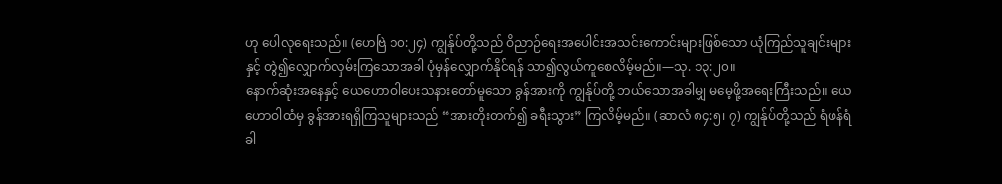ဟု ပေါလုရေးသည်။ (ဟေဗြဲ ၁၀:၂၄) ကျွန်ုပ်တို့သည် ဝိညာဉ်ရေးအပေါင်းအသင်းကောင်းများဖြစ်သော ယုံကြည်သူချင်းများနှင့် တွဲ၍လျှောက်လှမ်းကြသောအခါ ပုံမှန်လျှောက်နိုင်ရန် သာ၍လွယ်ကူစေလိမ့်မည်။—သု. ၁၃:၂၀။
နောက်ဆုံးအနေနှင့် ယေဟောဝါပေးသနားတော်မူသော ခွန်အားကို ကျွန်ုပ်တို့ ဘယ်သောအခါမျှ မမေ့ဖို့အရေးကြီးသည်။ ယေဟောဝါထံမှ ခွန်အားရရှိကြသူများသည် “အားတိုးတက်၍ ခရီးသွား” ကြလိမ့်မည်။ (ဆာလံ ၈၄:၅၊ ၇) ကျွန်ုပ်တို့သည် ရံဖန်ရံခါ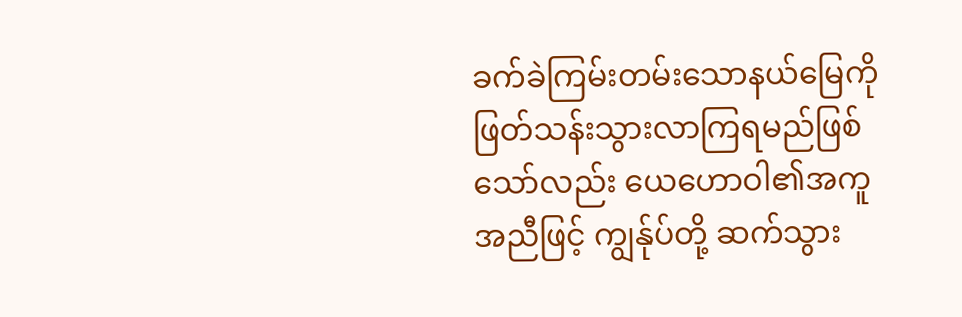ခက်ခဲကြမ်းတမ်းသောနယ်မြေကို ဖြတ်သန်းသွားလာကြရမည်ဖြစ်သော်လည်း ယေဟောဝါ၏အကူအညီဖြင့် ကျွန်ုပ်တို့ ဆက်သွား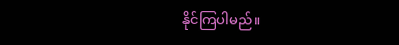နိုင်ကြပါမည်။